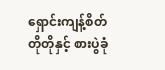ရှောင်းကျန့်စိတ်တိုတိုနှင့် စားပွဲခုံ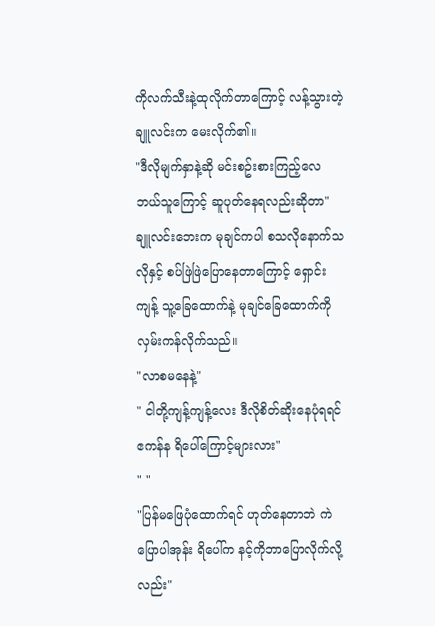ကိုလက်သီးနဲ့ထုလိုက်တာကြောင့် လန့်သွားတဲ့ချူလင်းက မေးလိုက်၏။
"ဒီလိုမျက်နှာနဲ့ဆို မင်းစဥ်းစားကြည့်လေ ဘယ်သူကြောင့် ဆူပုတ်နေရလည်းဆိုတာ"
ချူလင်းဘေးက မုချင်ကပါ စသလိုနောက်သလိုနှင့် စပ်ဖြဲဖြဲပြောနေတာကြောင့် ရှောင်းကျန့် သူ့ခြေထောက်နဲ့ မုချင်ခြေထောက်ကိုလှမ်းကန်လိုက်သည်။
"လာစမနေနဲ့"
" ငါတို့ကျန့်ကျန့်လေး ဒီလိုစိတ်ဆိုးနေပုံရရင် ဧကန်န ရိပေါ်ကြောင့်များလား"
" "
"ပြန်မဖြေပုံထောက်ရင် ဟုတ်နေတာဘဲ ကဲပြောပါအုန်း ရိပေါ်က နင့်ကိုဘာပြောလိုက်လို့လည်း"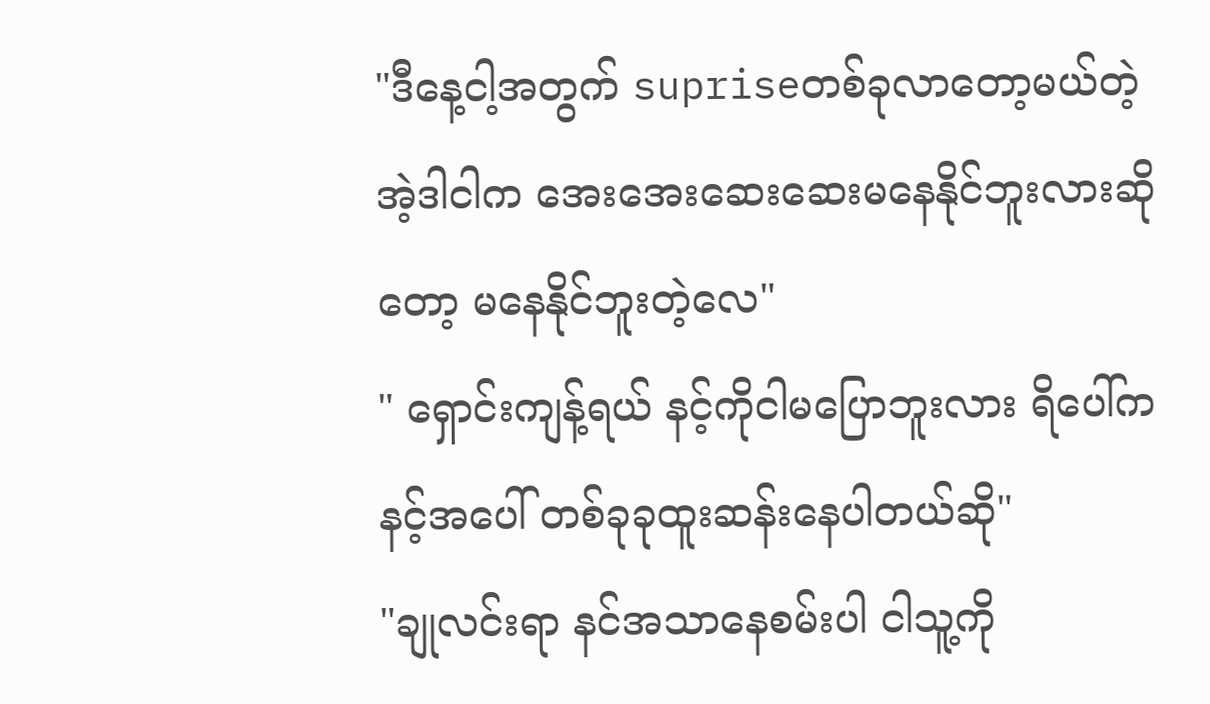"ဒီနေ့ငါ့အတွက် supriseတစ်ခုလာတော့မယ်တဲ့ အဲ့ဒါငါက အေးအေးဆေးဆေးမနေနိုင်ဘူးလားဆိုတော့ မနေနိုင်ဘူးတဲ့လေ"
" ရှောင်းကျန့်ရယ် နင့်ကိုငါမပြောဘူးလား ရိပေါ်ကနင့်အပေါ် တစ်ခုခုထူးဆန်းနေပါတယ်ဆို"
"ချုလင်းရာ နင်အသာနေစမ်းပါ ငါသူ့ကို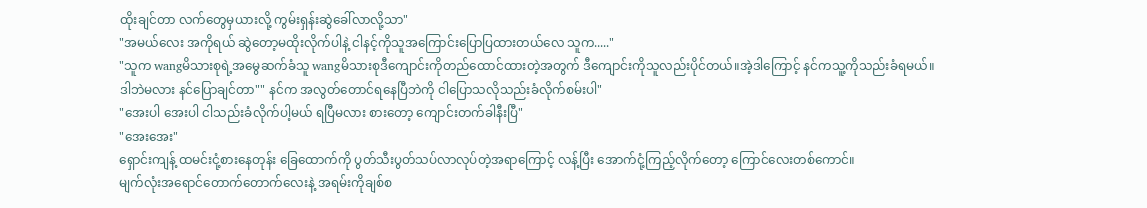ထိုးချင်တာ လက်တွေမှယားလို့ ကွမ်းရှန်းဆွဲခေါ်လာလို့သာ"
"အမယ်လေး အကိုရယ် ဆွဲတော့မထိုးလိုက်ပါနဲ့ ငါနင့်ကိုသူအကြောင်းပြောပြထားတယ်လေ သူက....."
"သူက wangမိသားစုရဲ့အမွေဆက်ခံသူ wangမိသားစုဒီကျောင်းကိုတည်ထောင်ထားတဲ့အတွက် ဒီကျောင်းကိုသူလည်းပိုင်တယ်။အဲ့ဒါကြောင့် နင်ကသူ့ကိုသည်းခံရမယ်။
ဒါဘဲမလား နင်ပြောချင်တာ"" နင်က အလွတ်တောင်ရနေပြီဘဲကို ငါပြောသလိုသည်းခံလိုက်စမ်းပါ"
"အေးပါ အေးပါ ငါသည်းခံလိုက်ပါ့မယ် ရပြီမလား စားတော့ ကျောင်းတက်ခါနီးပြီ"
"အေးအေး"
ရှောင်းကျန့် ထမင်းငုံ့စားနေတုန်း ခြေထောက်ကို ပွတ်သီးပွတ်သပ်လာလုပ်တဲ့အရာကြောင့် လန့်ပြီး အောက်ငုံ့ကြည့်လိုက်တော့ ကြောင်လေးတစ်ကောင်။
မျက်လုံးအရောင်တောက်တောက်လေးနဲ့ အရမ်းကိုချစ်စ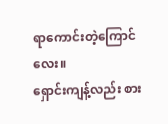ရာကောင်းတဲ့ကြောင်လေး။
ရှောင်းကျန့်လည်း စား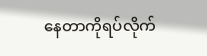နေတာကိုရပ်လိုက်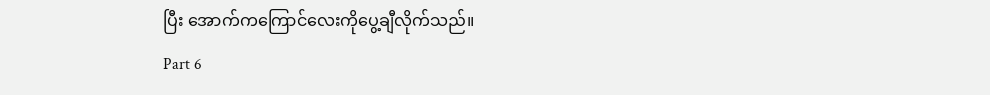ပြီး အောက်ကကြောင်လေးကိုပွေ့ချီလိုက်သည်။
Part 6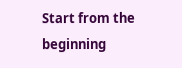Start from the beginning